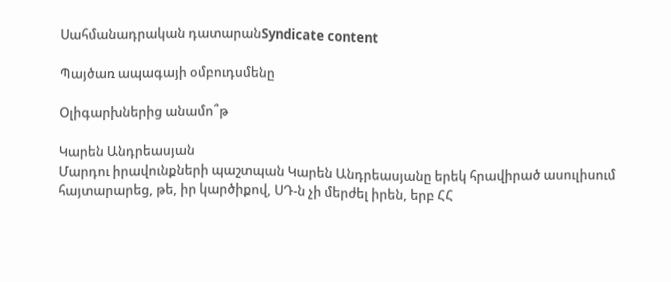Սահմանադրական դատարանSyndicate content

Պայծառ ապագայի օմբուդսմենը

Օլիգարխներից անամո՞թ

Կարեն Անդրեասյան
Մարդու իրավունքների պաշտպան Կարեն Անդրեասյանը երեկ հրավիրած ասուլիսում հայտարարեց, թե, իր կարծիքով, ՍԴ-ն չի մերժել իրեն, երբ ՀՀ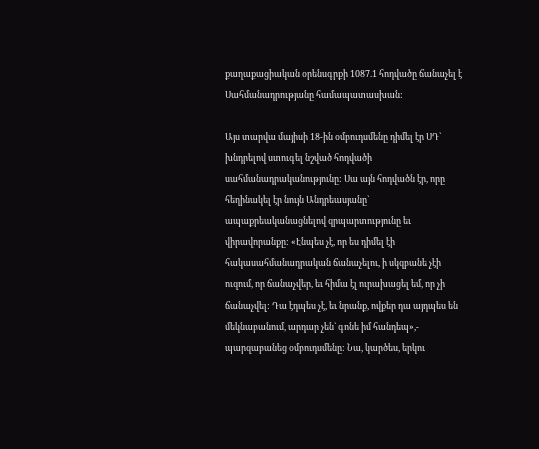քաղաքացիական օրենսգրքի 1087.1 հոդվածը ճանաչել է Սահմանադրությանը համապատասխան:

Այս տարվա մայիսի 18-ին օմբուդսմենը դիմել էր ՍԴ` խնդրելով ստուգել նշված հոդվածի սահմանադրականությունը: Սա այն հոդվածն էր, որը հեղինակել էր նույն Անդրեասյանը` ապաքրեականացնելով զրպարտությունը եւ վիրավորանքը: «Էնպես չէ, որ ես դիմել էի հակասահմանադրական ճանաչելու, ի սկզբանե չէի ուզում, որ ճանաչվեր, եւ հիմա էլ ուրախացել եմ, որ չի ճանաչվել: Դա էդպես չէ, եւ նրանք, ովքեր դա այդպես են մեկնաբանում, արդար չեն` գոնե իմ հանդեպ»,- պարզաբանեց օմբուդսմենը: Նա, կարծես, երկու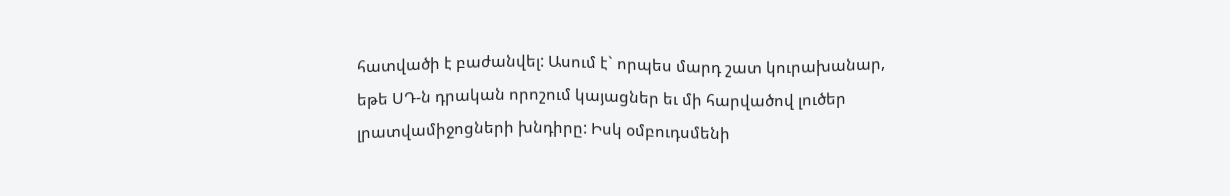հատվածի է բաժանվել: Ասում է` որպես մարդ շատ կուրախանար, եթե ՍԴ-ն դրական որոշում կայացներ եւ մի հարվածով լուծեր լրատվամիջոցների խնդիրը: Իսկ օմբուդսմենի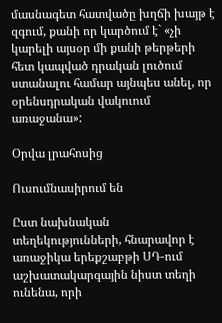մասնագետ հատվածը խղճի խայթ է զգում, քանի որ կարծում է` «չի կարելի այսօր մի քանի թերթերի հետ կապված դրական լուծում ստանալու համար այնպես անել, որ օրենսդրական վակուում առաջանա»:

Օրվա լրահոսից

Ուսումնասիրում են

Ըստ նախնական տեղեկությունների, հնարավոր է առաջիկա երեքշաբթի ՍԴ-ում աշխատակարգային նիստ տեղի ունենա, որի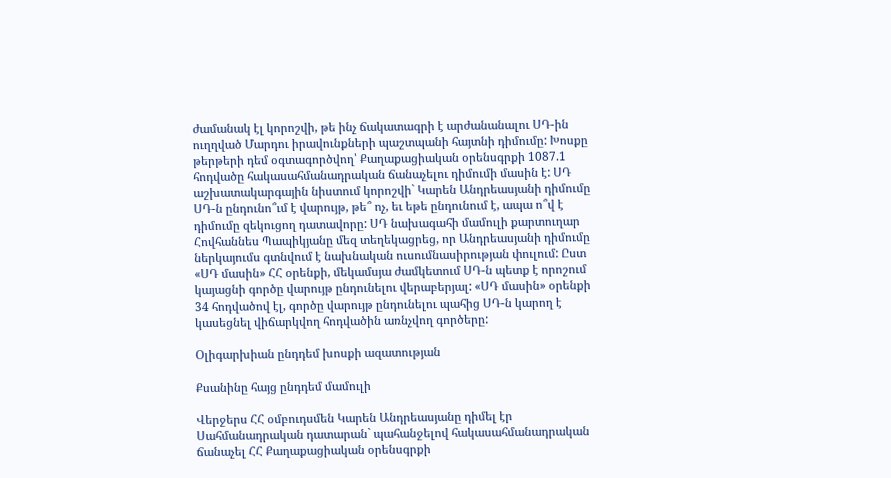ժամանակ էլ կորոշվի, թե ինչ ճակատագրի է արժանանալու ՍԴ-ին ուղղված Մարդու իրավունքների պաշտպանի հայտնի դիմումը: Խոսքը թերթերի դեմ օգտագործվող՝ Քաղաքացիական օրենսգրքի 1087.1 հոդվածը հակասահմանադրական ճանաչելու դիմումի մասին է: ՍԴ աշխատակարգային նիստում կորոշվի` Կարեն Անդրեասյանի դիմումը ՍԴ-ն ընդունո՞ւմ է վարույթ, թե՞ ոչ, եւ եթե ընդունում է, ապա ո՞վ է դիմումը զեկուցող դատավորը: ՍԴ նախագահի մամուլի քարտուղար Հովհաննես Պապիկյանը մեզ տեղեկացրեց, որ Անդրեասյանի դիմումը ներկայումս գտնվում է նախնական ուսումնասիրության փուլում: Ըստ «ՍԴ մասին» ՀՀ օրենքի, մեկամսյա ժամկետում ՍԴ-ն պետք է որոշում կայացնի գործը վարույթ ընդունելու վերաբերյալ: «ՍԴ մասին» օրենքի 34 հոդվածով էլ, գործը վարույթ ընդունելու պահից ՍԴ-ն կարող է կասեցնել վիճարկվող հոդվածին առնչվող գործերը:

Օլիգարխիան ընդդեմ խոսքի ազատության

Քսանինը հայց ընդդեմ մամուլի

Վերջերս ՀՀ օմբուդսմեն Կարեն Անդրեասյանը դիմել էր Սահմանադրական դատարան` պահանջելով հակասահմանադրական ճանաչել ՀՀ Քաղաքացիական օրենսգրքի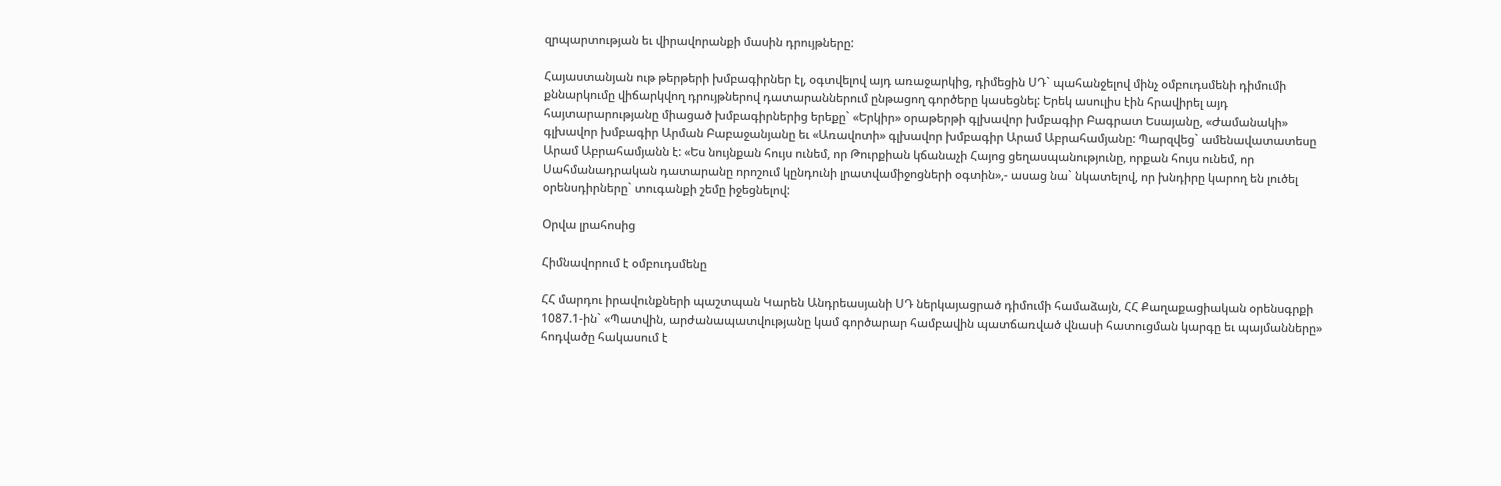զրպարտության եւ վիրավորանքի մասին դրույթները:

Հայաստանյան ութ թերթերի խմբագիրներ էլ, օգտվելով այդ առաջարկից, դիմեցին ՍԴ` պահանջելով մինչ օմբուդսմենի դիմումի քննարկումը վիճարկվող դրույթներով դատարաններում ընթացող գործերը կասեցնել: Երեկ ասուլիս էին հրավիրել այդ հայտարարությանը միացած խմբագիրներից երեքը` «Երկիր» օրաթերթի գլխավոր խմբագիր Բագրատ Եսայանը, «Ժամանակի» գլխավոր խմբագիր Արման Բաբաջանյանը եւ «Առավոտի» գլխավոր խմբագիր Արամ Աբրահամյանը: Պարզվեց` ամենավատատեսը Արամ Աբրահամյանն է: «Ես նույնքան հույս ունեմ, որ Թուրքիան կճանաչի Հայոց ցեղասպանությունը, որքան հույս ունեմ, որ Սահմանադրական դատարանը որոշում կընդունի լրատվամիջոցների օգտին»,- ասաց նա` նկատելով, որ խնդիրը կարող են լուծել օրենսդիրները` տուգանքի շեմը իջեցնելով:

Օրվա լրահոսից

Հիմնավորում է օմբուդսմենը

ՀՀ մարդու իրավունքների պաշտպան Կարեն Անդրեասյանի ՍԴ ներկայացրած դիմումի համաձայն, ՀՀ Քաղաքացիական օրենսգրքի 1087.1-ին` «Պատվին, արժանապատվությանը կամ գործարար համբավին պատճառված վնասի հատուցման կարգը եւ պայմանները» հոդվածը հակասում է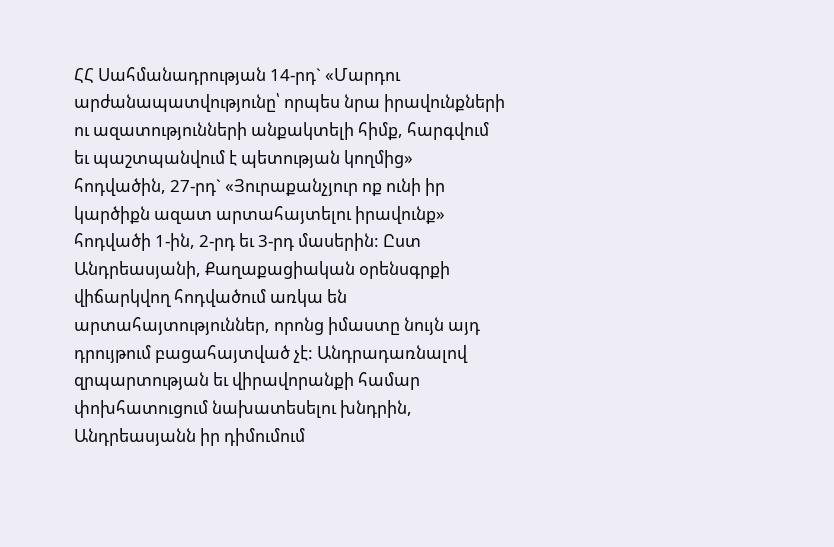ՀՀ Սահմանադրության 14-րդ` «Մարդու արժանապատվությունը՝ որպես նրա իրավունքների ու ազատությունների անքակտելի հիմք, հարգվում եւ պաշտպանվում է պետության կողմից» հոդվածին, 27-րդ` «Յուրաքանչյուր ոք ունի իր կարծիքն ազատ արտահայտելու իրավունք» հոդվածի 1-ին, 2-րդ եւ 3-րդ մասերին: Ըստ Անդրեասյանի, Քաղաքացիական օրենսգրքի վիճարկվող հոդվածում առկա են արտահայտություններ, որոնց իմաստը նույն այդ դրույթում բացահայտված չէ: Անդրադառնալով զրպարտության եւ վիրավորանքի համար փոխհատուցում նախատեսելու խնդրին, Անդրեասյանն իր դիմումում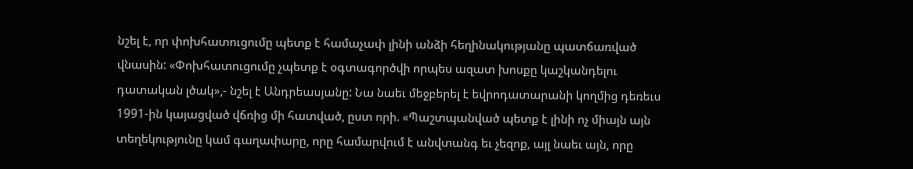նշել է, որ փոխհատուցումը պետք է համաչափ լինի անձի հեղինակությանը պատճառված վնասին: «Փոխհատուցումը չպետք է օգտագործվի որպես ազատ խոսքը կաշկանդելու դատական լծակ»,- նշել է Անդրեասյանը: Նա նաեւ մեջբերել է եվրոդատարանի կողմից դեռեւս 1991-ին կայացված վճռից մի հատված, ըստ որի. «Պաշտպանված պետք է լինի ոչ միայն այն տեղեկությունը կամ գաղափարը, որը համարվում է անվտանգ եւ չեզոք, այլ նաեւ այն, որը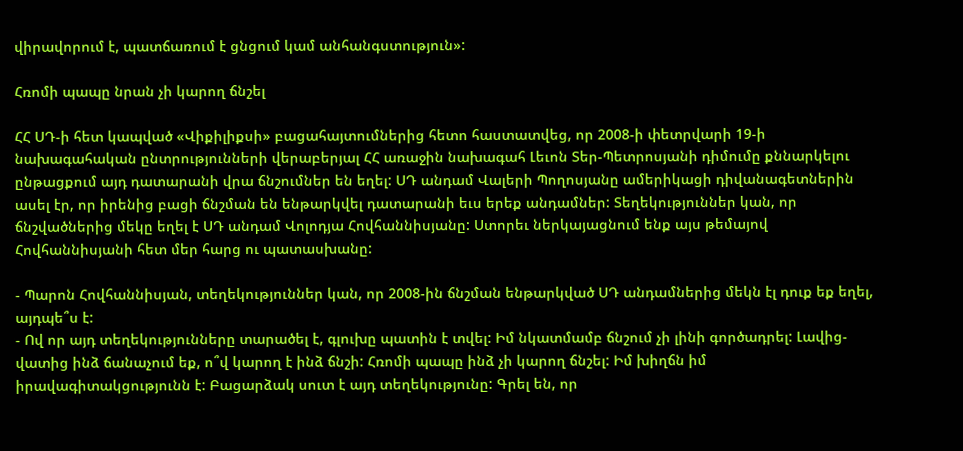վիրավորում է, պատճառում է ցնցում կամ անհանգստություն»:

Հռոմի պապը նրան չի կարող ճնշել

ՀՀ ՍԴ-ի հետ կապված «Վիքիլիքսի» բացահայտումներից հետո հաստատվեց, որ 2008-ի փետրվարի 19-ի նախագահական ընտրությունների վերաբերյալ ՀՀ առաջին նախագահ Լեւոն Տեր-Պետրոսյանի դիմումը քննարկելու ընթացքում այդ դատարանի վրա ճնշումներ են եղել: ՍԴ անդամ Վալերի Պողոսյանը ամերիկացի դիվանագետներին ասել էր, որ իրենից բացի ճնշման են ենթարկվել դատարանի եւս երեք անդամներ: Տեղեկություններ կան, որ ճնշվածներից մեկը եղել է ՍԴ անդամ Վոլոդյա Հովհաննիսյանը: Ստորեւ ներկայացնում ենք այս թեմայով Հովհաննիսյանի հետ մեր հարց ու պատասխանը:

- Պարոն Հովհաննիսյան, տեղեկություններ կան, որ 2008-ին ճնշման ենթարկված ՍԴ անդամներից մեկն էլ դուք եք եղել, այդպե՞ս է:
- Ով որ այդ տեղեկությունները տարածել է, գլուխը պատին է տվել: Իմ նկատմամբ ճնշում չի լինի գործադրել: Լավից-վատից ինձ ճանաչում եք, ո՞վ կարող է ինձ ճնշի: Հռոմի պապը ինձ չի կարող ճնշել: Իմ խիղճն իմ իրավագիտակցությունն է: Բացարձակ սուտ է այդ տեղեկությունը: Գրել են, որ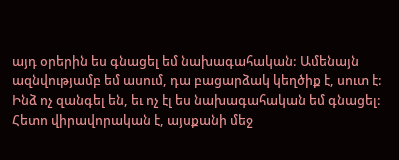այդ օրերին ես գնացել եմ նախագահական: Ամենայն ազնվությամբ եմ ասում, դա բացարձակ կեղծիք է, սուտ է: Ինձ ոչ զանգել են, եւ ոչ էլ ես նախագահական եմ գնացել: Հետո վիրավորական է, այսքանի մեջ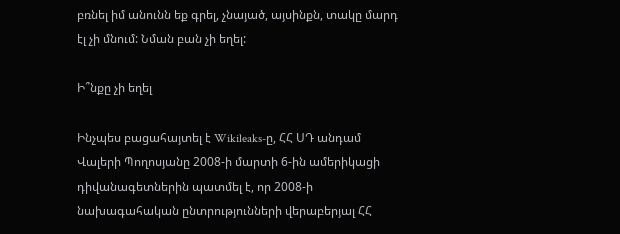բռնել իմ անունն եք գրել, չնայած, այսինքն, տակը մարդ էլ չի մնում: Նման բան չի եղել:

Ի՞նքը չի եղել

Ինչպես բացահայտել է Wikileaks-ը, ՀՀ ՍԴ անդամ Վալերի Պողոսյանը 2008-ի մարտի 6-ին ամերիկացի դիվանագետներին պատմել է, որ 2008-ի նախագահական ընտրությունների վերաբերյալ ՀՀ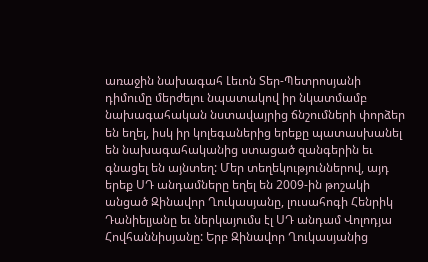առաջին նախագահ Լեւոն Տեր-Պետրոսյանի դիմումը մերժելու նպատակով իր նկատմամբ նախագահական նստավայրից ճնշումների փորձեր են եղել, իսկ իր կոլեգաներից երեքը պատասխանել են նախագահականից ստացած զանգերին եւ գնացել են այնտեղ: Մեր տեղեկություններով, այդ երեք ՍԴ անդամները եղել են 2009-ին թոշակի անցած Զինավոր Ղուկասյանը, լուսահոգի Հենրիկ Դանիելյանը եւ ներկայումս էլ ՍԴ անդամ Վոլոդյա Հովհաննիսյանը: Երբ Զինավոր Ղուկասյանից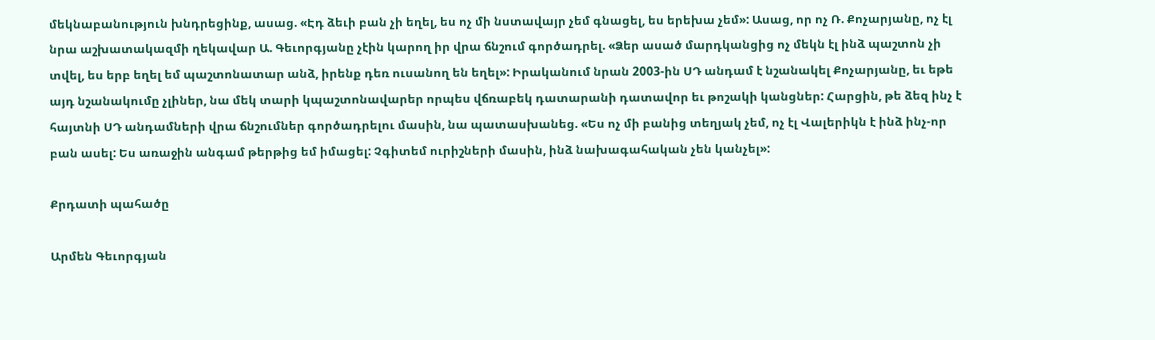մեկնաբանություն խնդրեցինք, ասաց. «Էդ ձեւի բան չի եղել, ես ոչ մի նստավայր չեմ գնացել, ես երեխա չեմ»: Ասաց, որ ոչ Ռ. Քոչարյանը, ոչ էլ նրա աշխատակազմի ղեկավար Ա. Գեւորգյանը չէին կարող իր վրա ճնշում գործադրել. «Ձեր ասած մարդկանցից ոչ մեկն էլ ինձ պաշտոն չի տվել, ես երբ եղել եմ պաշտոնատար անձ, իրենք դեռ ուսանող են եղել»: Իրականում նրան 2003-ին ՍԴ անդամ է նշանակել Քոչարյանը, եւ եթե այդ նշանակումը չլիներ, նա մեկ տարի կպաշտոնավարեր որպես վճռաբեկ դատարանի դատավոր եւ թոշակի կանցներ: Հարցին, թե ձեզ ինչ է հայտնի ՍԴ անդամների վրա ճնշումներ գործադրելու մասին, նա պատասխանեց. «Ես ոչ մի բանից տեղյակ չեմ, ոչ էլ Վալերիկն է ինձ ինչ-որ բան ասել: Ես առաջին անգամ թերթից եմ իմացել: Չգիտեմ ուրիշների մասին, ինձ նախագահական չեն կանչել»:

Քրդատի պահածը

Արմեն Գեւորգյան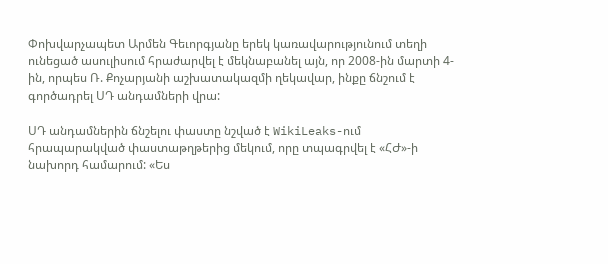Փոխվարչապետ Արմեն Գեւորգյանը երեկ կառավարությունում տեղի ունեցած ասուլիսում հրաժարվել է մեկնաբանել այն, որ 2008-ին մարտի 4-ին, որպես Ռ. Քոչարյանի աշխատակազմի ղեկավար, ինքը ճնշում է գործադրել ՍԴ անդամների վրա:

ՍԴ անդամներին ճնշելու փաստը նշված է WikiLeaks-ում հրապարակված փաստաթղթերից մեկում, որը տպագրվել է «ՀԺ»-ի նախորդ համարում: «Ես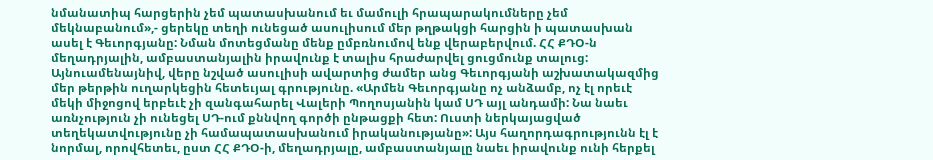նմանատիպ հարցերին չեմ պատասխանում եւ մամուլի հրապարակումները չեմ մեկնաբանում»,- ցերեկը տեղի ունեցած ասուլիսում մեր թղթակցի հարցին ի պատասխան ասել է Գեւորգյանը: Նման մոտեցմանը մենք ըմբռնումով ենք վերաբերվում. ՀՀ ՔԴՕ-ն մեղադրյալին, ամբաստանյալին իրավունք է տալիս հրաժարվել ցուցմունք տալուց: Այնուամենայնիվ, վերը նշված ասուլիսի ավարտից ժամեր անց Գեւորգյանի աշխատակազմից մեր թերթին ուղարկեցին հետեւյալ գրությունը. «Արմեն Գեւորգյանը ոչ անձամբ, ոչ էլ որեւէ մեկի միջոցով երբեւէ չի զանգահարել Վալերի Պողոսյանին կամ ՍԴ այլ անդամի: Նա նաեւ առնչություն չի ունեցել ՍԴ-ում քննվող գործի ընթացքի հետ: Ուստի ներկայացված տեղեկատվությունը չի համապատասխանում իրականությանը»: Այս հաղորդագրությունն էլ է նորմալ, որովհետեւ, ըստ ՀՀ ՔԴՕ-ի, մեղադրյալը, ամբաստանյալը նաեւ իրավունք ունի հերքել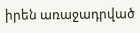իրեն առաջադրված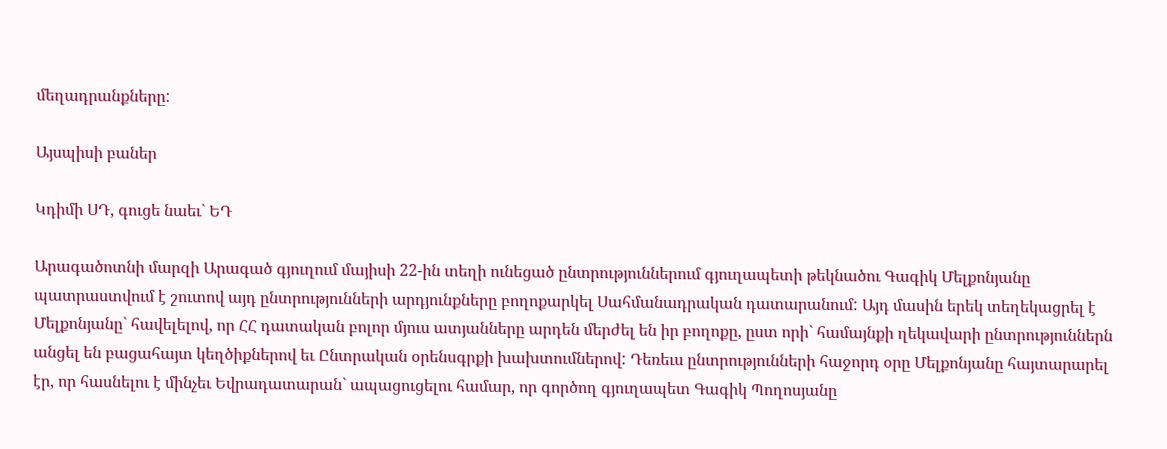մեղադրանքները:

Այսպիսի բաներ

Կդիմի ՍԴ, գուցե նաեւ` ԵԴ

Արագածոտնի մարզի Արագած գյուղում մայիսի 22-ին տեղի ունեցած ընտրություններում գյուղապետի թեկնածու Գագիկ Մելքոնյանը պատրաստվում է շուտով այդ ընտրությունների արդյունքները բողոքարկել Սահմանադրական դատարանում: Այդ մասին երեկ տեղեկացրել է Մելքոնյանը` հավելելով, որ ՀՀ դատական բոլոր մյուս ատյանները արդեն մերժել են իր բողոքը, ըստ որի` համայնքի ղեկավարի ընտրություններն անցել են բացահայտ կեղծիքներով եւ Ընտրական օրենսգրքի խախտումներով: Դեռեւս ընտրությունների հաջորդ օրը Մելքոնյանը հայտարարել էր, որ հասնելու է մինչեւ Եվրադատարան` ապացուցելու համար, որ գործող գյուղապետ Գագիկ Պողոսյանը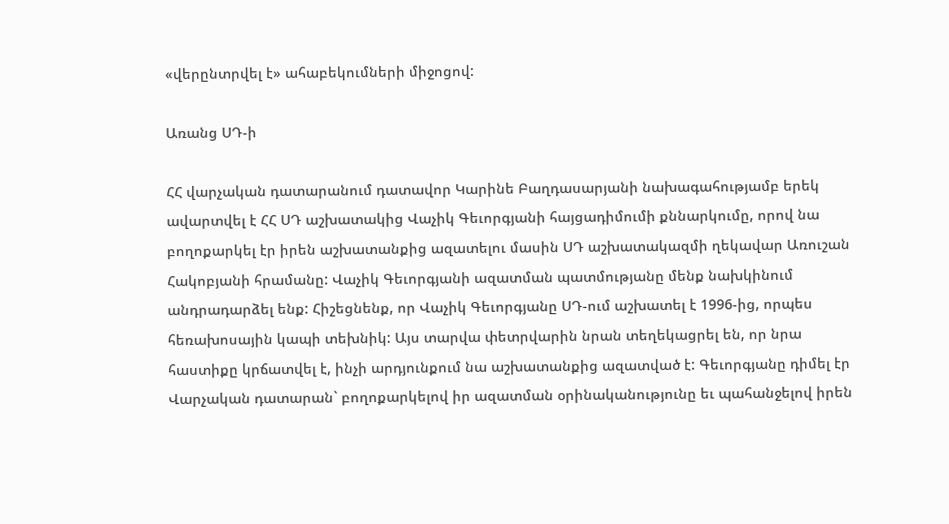«վերընտրվել է» ահաբեկումների միջոցով:

Առանց ՍԴ-ի

ՀՀ վարչական դատարանում դատավոր Կարինե Բաղդասարյանի նախագահությամբ երեկ ավարտվել է ՀՀ ՍԴ աշխատակից Վաչիկ Գեւորգյանի հայցադիմումի քննարկումը, որով նա բողոքարկել էր իրեն աշխատանքից ազատելու մասին ՍԴ աշխատակազմի ղեկավար Առուշան Հակոբյանի հրամանը: Վաչիկ Գեւորգյանի ազատման պատմությանը մենք նախկինում անդրադարձել ենք: Հիշեցնենք, որ Վաչիկ Գեւորգյանը ՍԴ-ում աշխատել է 1996-ից, որպես հեռախոսային կապի տեխնիկ: Այս տարվա փետրվարին նրան տեղեկացրել են, որ նրա հաստիքը կրճատվել է, ինչի արդյունքում նա աշխատանքից ազատված է: Գեւորգյանը դիմել էր Վարչական դատարան` բողոքարկելով իր ազատման օրինականությունը եւ պահանջելով իրեն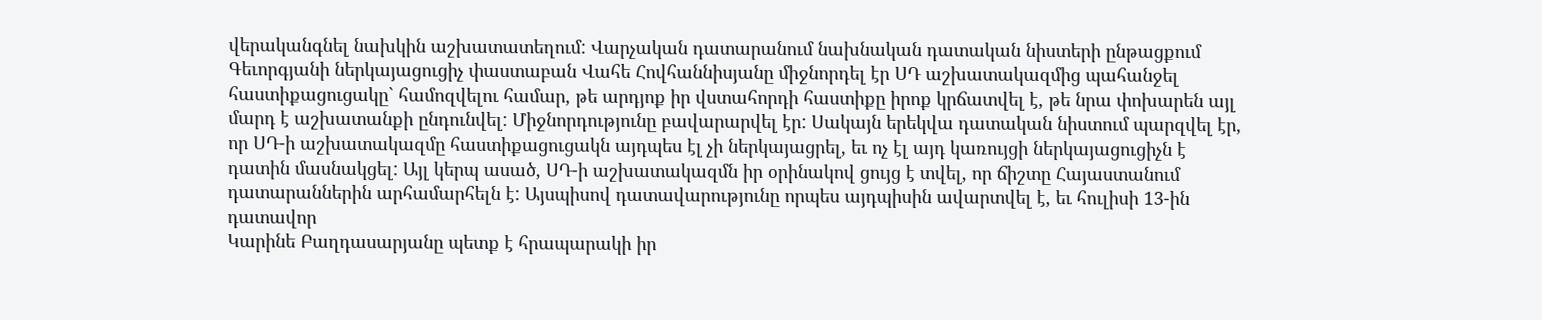վերականգնել նախկին աշխատատեղում: Վարչական դատարանում նախնական դատական նիստերի ընթացքում Գեւորգյանի ներկայացուցիչ փաստաբան Վահե Հովհաննիսյանը միջնորդել էր ՍԴ աշխատակազմից պահանջել հաստիքացուցակը` համոզվելու համար, թե արդյոք իր վստահորդի հաստիքը իրոք կրճատվել է, թե նրա փոխարեն այլ մարդ է աշխատանքի ընդունվել: Միջնորդությունը բավարարվել էր: Սակայն երեկվա դատական նիստում պարզվել էր, որ ՍԴ-ի աշխատակազմը հաստիքացուցակն այդպես էլ չի ներկայացրել, եւ ոչ էլ այդ կառույցի ներկայացուցիչն է դատին մասնակցել: Այլ կերպ ասած, ՍԴ-ի աշխատակազմն իր օրինակով ցույց է տվել, որ ճիշտը Հայաստանում դատարաններին արհամարհելն է: Այսպիսով դատավարությունը որպես այդպիսին ավարտվել է, եւ հուլիսի 13-ին դատավոր
Կարինե Բաղդասարյանը պետք է հրապարակի իր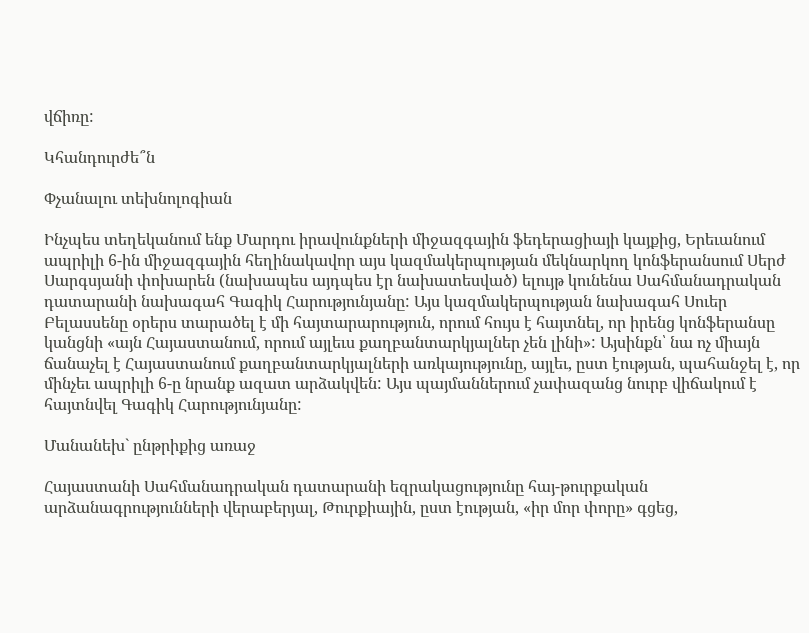վճիռը:

Կհանդուրժե՞ն

Փչանալու տեխնոլոգիան

Ինչպես տեղեկանում ենք Մարդու իրավունքների միջազգային ֆեդերացիայի կայքից, Երեւանում ապրիլի 6-ին միջազգային հեղինակավոր այս կազմակերպության մեկնարկող կոնֆերանսում Սերժ Սարգսյանի փոխարեն (նախապես այդպես էր նախատեսված) ելույթ կունենա Սահմանադրական դատարանի նախագահ Գագիկ Հարությունյանը: Այս կազմակերպության նախագահ Սուեր Բելասսենը օրերս տարածել է մի հայտարարություն, որում հույս է հայտնել, որ իրենց կոնֆերանսը կանցնի «այն Հայաստանում, որում այլեւս քաղբանտարկյալներ չեն լինի»: Այսինքն՝ նա ոչ միայն ճանաչել է Հայաստանում քաղբանտարկյալների առկայությունը, այլեւ, ըստ էության, պահանջել է, որ մինչեւ ապրիլի 6-ը նրանք ազատ արձակվեն: Այս պայմաններում չափազանց նուրբ վիճակում է հայտնվել Գագիկ Հարությունյանը:

Մանանեխ` ընթրիքից առաջ

Հայաստանի Սահմանադրական դատարանի եզրակացությունը հայ-թուրքական արձանագրությունների վերաբերյալ, Թուրքիային, ըստ էության, «իր մոր փորը» գցեց,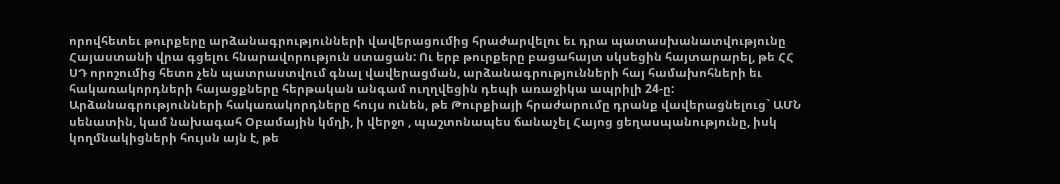որովհետեւ թուրքերը արձանագրությունների վավերացումից հրաժարվելու եւ դրա պատասխանատվությունը Հայաստանի վրա գցելու հնարավորություն ստացան: Ու երբ թուրքերը բացահայտ սկսեցին հայտարարել, թե ՀՀ ՍԴ որոշումից հետո չեն պատրաստվում գնալ վավերացման, արձանագրությունների հայ համախոհների եւ հակառակորդների հայացքները հերթական անգամ ուղղվեցին դեպի առաջիկա ապրիլի 24-ը: Արձանագրությունների հակառակորդները հույս ունեն, թե Թուրքիայի հրաժարումը դրանք վավերացնելուց` ԱՄՆ սենատին, կամ նախագահ Օբամային կմղի, ի վերջո , պաշտոնապես ճանաչել Հայոց ցեղասպանությունը, իսկ կողմնակիցների հույսն այն է, թե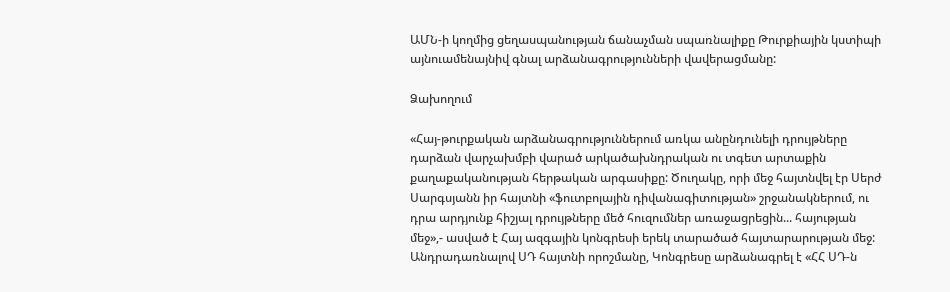ԱՄՆ-ի կողմից ցեղասպանության ճանաչման սպառնալիքը Թուրքիային կստիպի այնուամենայնիվ գնալ արձանագրությունների վավերացմանը:

Ձախողում

«Հայ-թուրքական արձանագրություններում առկա անընդունելի դրույթները դարձան վարչախմբի վարած արկածախնդրական ու տգետ արտաքին քաղաքականության հերթական արգասիքը: Ծուղակը, որի մեջ հայտնվել էր Սերժ Սարգսյանն իր հայտնի «ֆուտբոլային դիվանագիտության» շրջանակներում, ու դրա արդյունք հիշյալ դրույթները մեծ հուզումներ առաջացրեցին... հայության մեջ»,- ասված է Հայ ազգային կոնգրեսի երեկ տարածած հայտարարության մեջ: Անդրադառնալով ՍԴ հայտնի որոշմանը, Կոնգրեսը արձանագրել է «ՀՀ ՍԴ-ն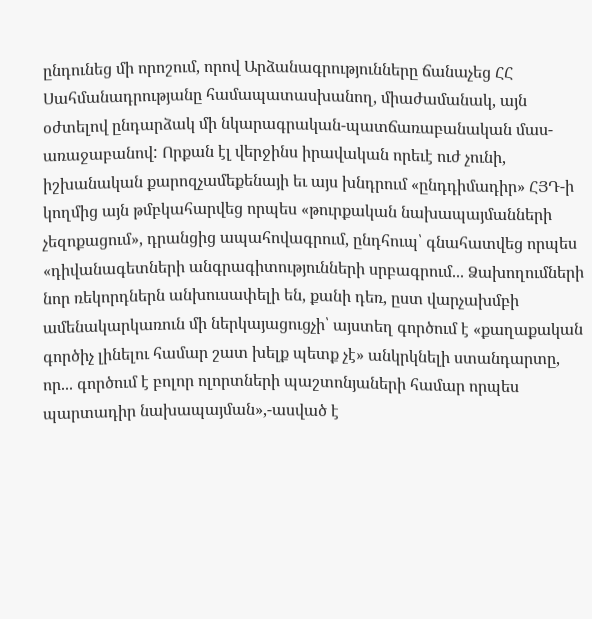ընդունեց մի որոշում, որով Արձանագրությունները ճանաչեց ՀՀ Սահմանադրությանը համապատասխանող, միաժամանակ, այն օժտելով ընդարձակ մի նկարագրական-պատճառաբանական մաս- առաջաբանով: Որքան էլ վերջինս իրավական որեւէ ուժ չունի, իշխանական քարոզչամեքենայի եւ այս խնդրում «ընդդիմադիր» ՀՅԴ-ի կողմից այն թմբկահարվեց որպես «թուրքական նախապայմանների չեզոքացում», դրանցից ապահովագրում, ընդհուպ՝ գնահատվեց որպես «դիվանագետների անգրագիտությունների սրբագրում... Ձախողումների նոր ռեկորդներն անխուսափելի են, քանի դեռ, ըստ վարչախմբի ամենակարկառուն մի ներկայացուցչի՝ այստեղ գործում է «քաղաքական գործիչ լինելու համար շատ խելք պետք չէ» անկրկնելի ստանդարտը, որ... գործում է բոլոր ոլորտների պաշտոնյաների համար որպես պարտադիր նախապայման»,-ասված է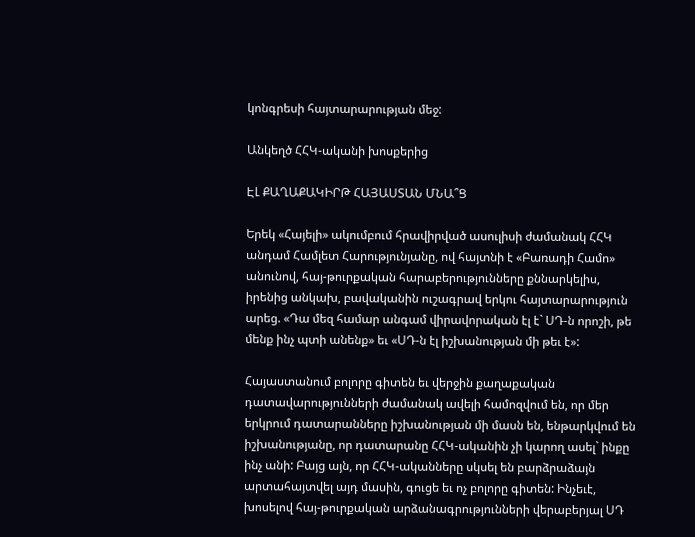կոնգրեսի հայտարարության մեջ:

Անկեղծ ՀՀԿ-ականի խոսքերից

ԷԼ ՔԱՂԱՔԱԿԻՐԹ ՀԱՅԱՍՏԱՆ ՄՆԱ՞Ց

Երեկ «Հայելի» ակումբում հրավիրված ասուլիսի ժամանակ ՀՀԿ անդամ Համլետ Հարությունյանը, ով հայտնի է «Բառադի Համո» անունով, հայ-թուրքական հարաբերությունները քննարկելիս, իրենից անկախ, բավականին ուշագրավ երկու հայտարարություն արեց. «Դա մեզ համար անգամ վիրավորական էլ է` ՍԴ-ն որոշի, թե մենք ինչ պտի անենք» եւ «ՍԴ-ն էլ իշխանության մի թեւ է»:

Հայաստանում բոլորը գիտեն եւ վերջին քաղաքական դատավարությունների ժամանակ ավելի համոզվում են, որ մեր երկրում դատարանները իշխանության մի մասն են, ենթարկվում են իշխանությանը, որ դատարանը ՀՀԿ-ականին չի կարող ասել` ինքը ինչ անի: Բայց այն, որ ՀՀԿ-ականները սկսել են բարձրաձայն արտահայտվել այդ մասին, գուցե եւ ոչ բոլորը գիտեն: Ինչեւէ, խոսելով հայ-թուրքական արձանագրությունների վերաբերյալ ՍԴ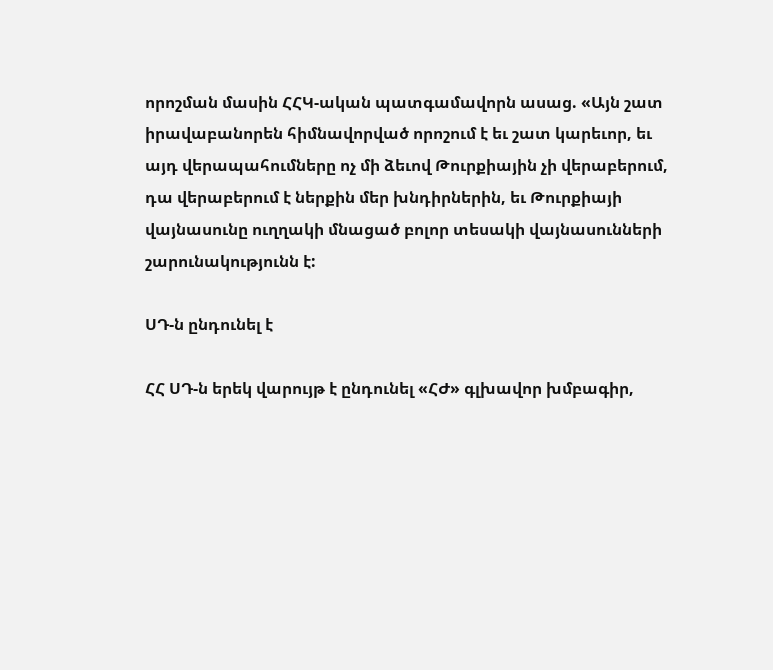որոշման մասին ՀՀԿ-ական պատգամավորն ասաց. «Այն շատ իրավաբանորեն հիմնավորված որոշում է եւ շատ կարեւոր, եւ այդ վերապահումները ոչ մի ձեւով Թուրքիային չի վերաբերում, դա վերաբերում է ներքին մեր խնդիրներին, եւ Թուրքիայի վայնասունը ուղղակի մնացած բոլոր տեսակի վայնասունների շարունակությունն է:

ՍԴ-ն ընդունել է

ՀՀ ՍԴ-ն երեկ վարույթ է ընդունել «ՀԺ» գլխավոր խմբագիր,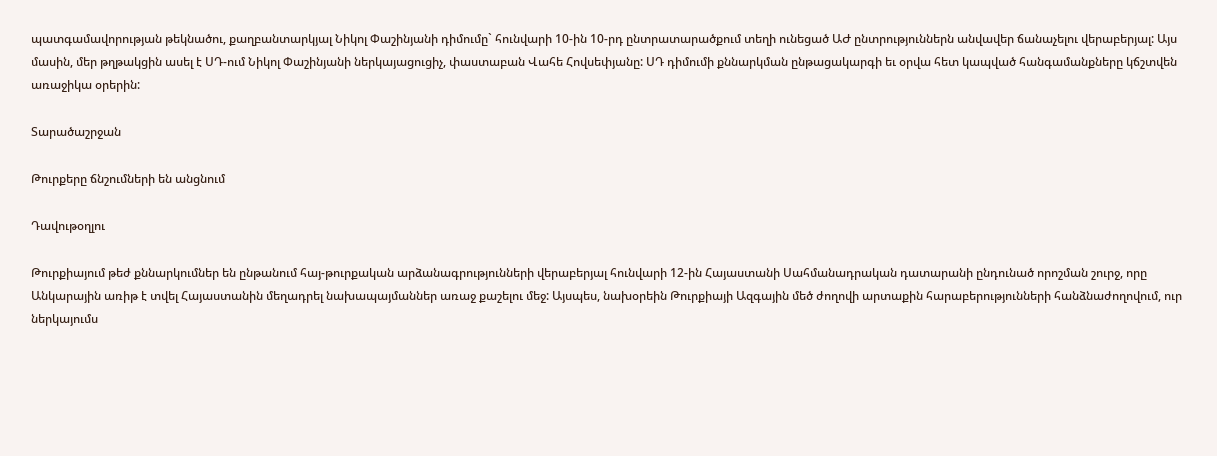պատգամավորության թեկնածու, քաղբանտարկյալ Նիկոլ Փաշինյանի դիմումը` հունվարի 10-ին 10-րդ ընտրատարածքում տեղի ունեցած ԱԺ ընտրություններն անվավեր ճանաչելու վերաբերյալ: Այս մասին, մեր թղթակցին ասել է ՍԴ-ում Նիկոլ Փաշինյանի ներկայացուցիչ, փաստաբան Վահե Հովսեփյանը: ՍԴ դիմումի քննարկման ընթացակարգի եւ օրվա հետ կապված հանգամանքները կճշտվեն առաջիկա օրերին:

Տարածաշրջան

Թուրքերը ճնշումների են անցնում

Դավութօղլու

Թուրքիայում թեժ քննարկումներ են ընթանում հայ-թուրքական արձանագրությունների վերաբերյալ հունվարի 12-ին Հայաստանի Սահմանադրական դատարանի ընդունած որոշման շուրջ, որը Անկարային առիթ է տվել Հայաստանին մեղադրել նախապայմաններ առաջ քաշելու մեջ: Այսպես, նախօրեին Թուրքիայի Ազգային մեծ ժողովի արտաքին հարաբերությունների հանձնաժողովում, ուր ներկայումս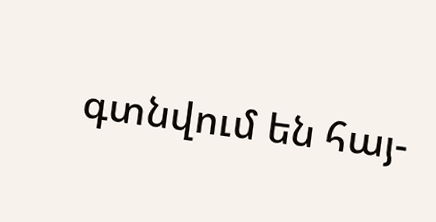գտնվում են հայ-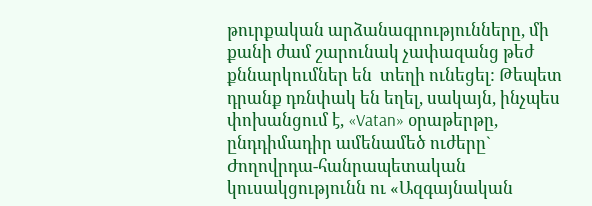թուրքական արձանագրությունները, մի քանի ժամ շարունակ չափազանց թեժ քննարկումներ են  տեղի ունեցել: Թեպետ դրանք դռնփակ են եղել, սակայն, ինչպես փոխանցում է, «Vatan» օրաթերթը, ընդդիմադիր ամենամեծ ուժերը` Ժողովրդա-հանրապետական կուսակցությունն ու «Ազգայնական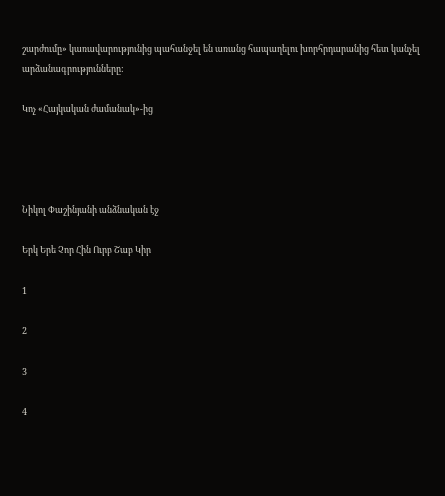շարժումը» կառավարությունից պահանջել են առանց հապաղելու խորհրդարանից հետ կանչել արձանագրությունները:

Կոչ «Հայկական ժամանակ»-ից




Նիկոլ Փաշինյանի անձնական էջ

Երկ Երե Չոր Հին Ուրբ Շաբ Կիր

1

2

3

4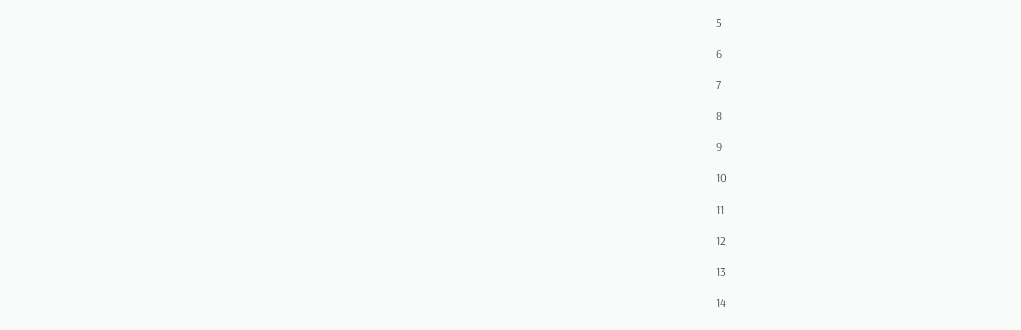5

6

7

8

9

10

11

12

13

14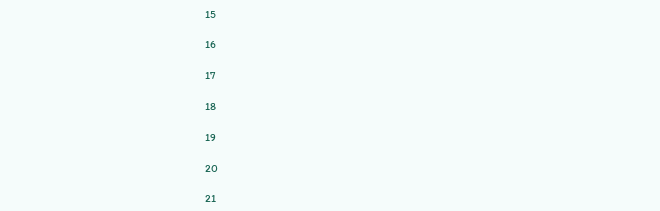15

16

17

18

19

20

21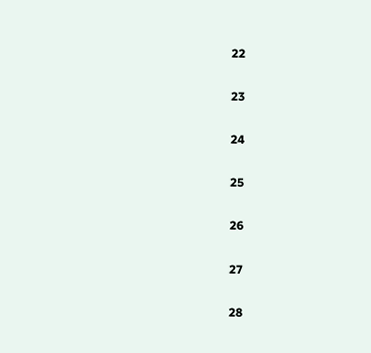22

23

24

25

26

27

28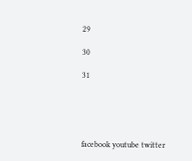29

30

31





facebook youtube twitter